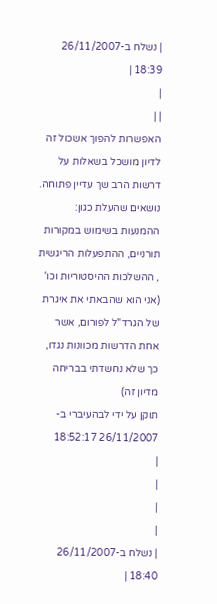| נשלח ב-26/11/2007 18:39 |
|
| |
האפשרות להפוך אשכול זה לדיון מושכל בשאלות על דרשות הרב שך עדיין פתוחה.
נושאים שהעלת כגון:
ההמנעות בשימוש במקורות תורניים, ההתפעלות הריגשית , ההשלכות ההיסטוריות וכו'
(אני הוא שהבאתי את איגרת של הגרד"ל לפורום, אשר אחת הדרשות מכוונות נגדו, כך שלא נחשדתי בבריחה מדיון זה)
תוקן על ידי לבהעיברי ב- 26/11/2007 18:52:17
|
|
|
|
| נשלח ב-26/11/2007 18:40 |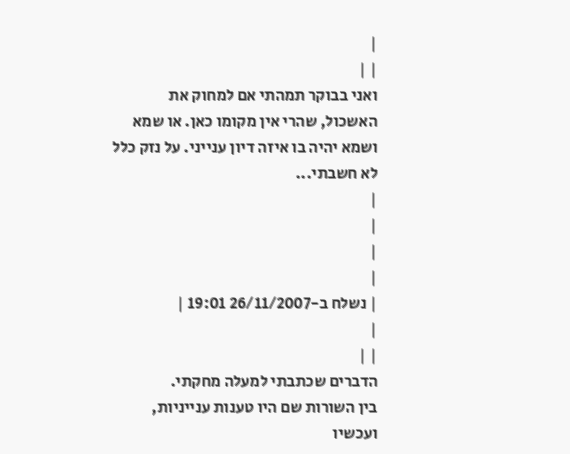|
| |
ואני בבוקר תמהתי אם למחוק את האשכול, שהרי אין מקומו כאן. או שמא ושמא יהיה בו איזה דיון ענייני. על נזק כלל לא חשבתי...
|
|
|
|
| נשלח ב-26/11/2007 19:01 |
|
| |
הדברים שכתבתי למעלה מחקתי.
בין השורות שם היו טענות ענייניות, ועכשיו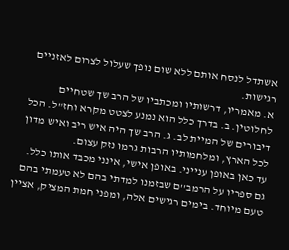אשתדל לנסח אותם ללא שום נופך שעלול לצרום לאזניים רגישות.
א. מאמריו, דרשותיו ומכתביו של הרב שך שטחיים לחלוטין. ב. בדרך כלל הוא נמנע לצטט מקרא וחז"ל. הכל דיבורים של המיית לב. ג. הרב שך היה איש ריב ואיש מדון לכל הארץ, ומלחמותיו הרבות גרמו נזק עצום.
עד כאן באופן ענייני. באופן אישי, אינני מכבד אותו כלל. גם ספריו על הרמב''ם שבזמנו למדתי בהם לא טעמתי בהם טעם מיוחד. בימים רגישים אלה, ומפני חמת המציק, אציין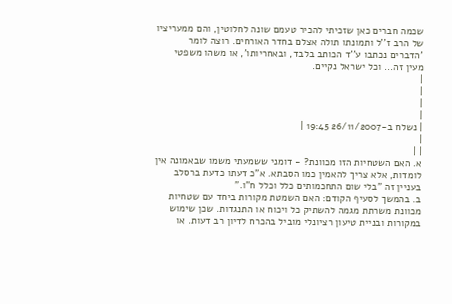שכמה חברים כאן שזכיתי להכיר טעמם שונה לחלוטין, והם ממעריציו של הרב ז''ל ותמונתו תולה אצלם בחדר האורחים. רוצה לומר 'הדברים נכתבו ע''ד הכותב בלבד, ובאחריותו', או משהו משפטי מעין זה... וכל ישראל נקיים.
|
|
|
|
| נשלח ב-26/11/2007 19:45 |
|
| |
א. האם השטחיות הזו מכוונת? - דומני ששמעתי משמו שבאמונה אין לומדות, אלא צריך להאמין כמו הסבתא. א"כ דעתו כדעת ברסלב בעניין זה "בלי שום התחכמותים כלל וכלל ח"ו."
ב. בהמשך לסעיף הקודם: האם השמטת מקורות ביחד עם שטחיות מכוונת משרתת מגמה להשתיק כל ויכוח או התנגדות. שכן שימוש במקורות ובניית טיעון רציונלי מוביל בהכרח לדיון רב דעות. או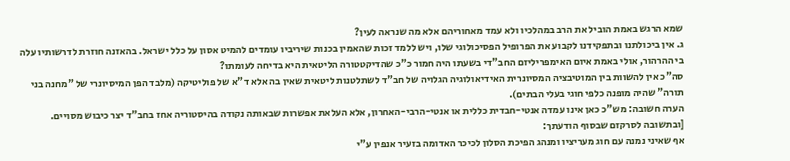שמא הרגש באמת הוביל את הרב במהלכיו ולא עמד מאחוריהם אלא מה שנראה לעין?
ג. אין ביכולתנו ובתפקידנו לקבוע את הפרופיל הפסיכולוגי שלו, ויש ללמד זכות שהאמין בכנות שיריביו עומדים להמיט אסון על כלל ישראל. בהאזנה חוזרת לדרשותיו עלה בי ההרהור, אולי באמת איום האימפריליזם החב"די בשעתו היה חמור כ"כ שהדיקטטורה הליטאית היא בדיחה לעומתו?
סה"כ אין להשוות בין המוטיבציה המסיונרית האידיאולוגיה הגלויה של חב"ד לשתלטנות ליטאית שאין בה אלא ד"א של פוליטיקה (מלבד הפן המיסיונרי של "מחנה בני תורה" שהיה מופנה כלפי חוגי בעלי הבתים).
הערה חשובה: מש"כ כאן אינו עמדה אנטי-חבדית כללית או אנטי-הרבי-האחרון, אלא העלאת אפשרות שבאותה נקודה בהיסטוריה אחז בחב"ד יצר כיבוש מסויים.
[ובתשובה לסרקזם שבסוף הודעתך:
אף שאיני נמנה עם חוג מעריציו ומנהג הפיכת הסלון לכיכר האדומה בזעיר אנפין ע"י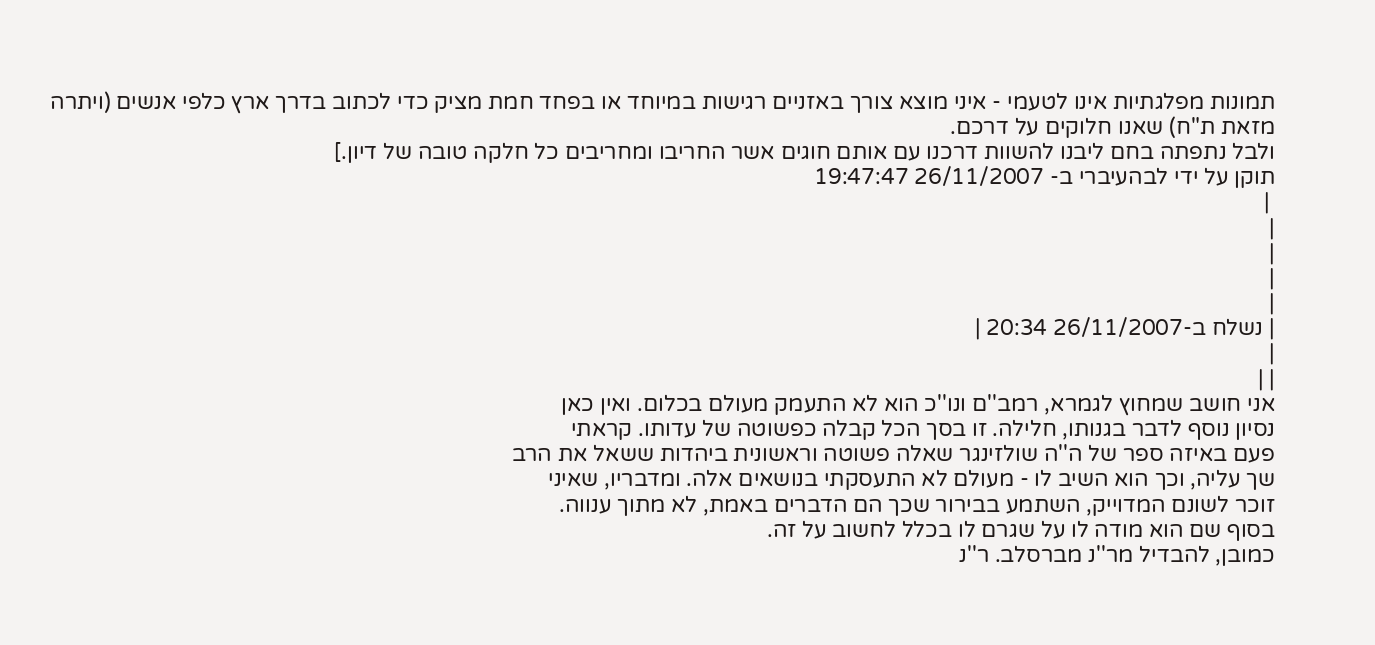תמונות מפלגתיות אינו לטעמי - איני מוצא צורך באזניים רגישות במיוחד או בפחד חמת מציק כדי לכתוב בדרך ארץ כלפי אנשים (ויתרה מזאת ת"ח) שאנו חלוקים על דרכם.
ולבל נתפתה בחם ליבנו להשוות דרכנו עם אותם חוגים אשר החריבו ומחריבים כל חלקה טובה של דיון.]
תוקן על ידי לבהעיברי ב- 26/11/2007 19:47:47
 |
|
|
|
|
| נשלח ב-26/11/2007 20:34 |
|
| |
אני חושב שמחוץ לגמרא, רמב''ם ונו''כ הוא לא התעמק מעולם בכלום. ואין כאן
נסיון נוסף לדבר בגנותו, חלילה. זו בסך הכל קבלה כפשוטה של עדותו. קראתי
פעם באיזה ספר של ה''ה שולזינגר שאלה פשוטה וראשונית ביהדות ששאל את הרב
שך עליה, וכך הוא השיב לו - מעולם לא התעסקתי בנושאים אלה. ומדבריו, שאיני
זוכר לשונם המדוייק, השתמע בבירור שכך הם הדברים באמת, לא מתוך ענווה.
בסוף שם הוא מודה לו על שגרם לו בכלל לחשוב על זה.
כמובן, להבדיל מר''נ מברסלב. ר''נ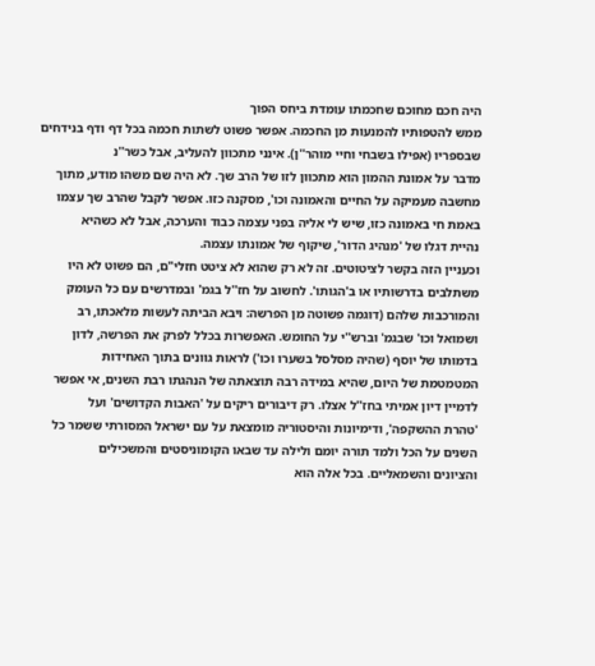היה חכם מחוכם שחכמתו עומדת ביחס הפוך
ממש להטפותיו להמנעות מן החכמה. אפשר פשוט לשתות חכמה בכל דף ודף בנידחים
שבספריו (אפילו בשבחי וחיי מוהר''ן). אינני מתכוון להעליב, אבל כשר''נ
מדבר על אמונת ההמון הוא מתכוון לזו של הרב שך. לא היה שם משהו מודע, מתוך
מחשבה מעמיקה על החיים והאמונה וכו', מסקנה כזו. אפשר לקבל שהרב שך עצמו
באמת חי באמונה כזו, שיש לי אליה בפני עצמה כבוד והערכה, אבל לא כשהיא
נהיית דגלו של 'מנהיג הדור', שיקוף של אמונתו עצמה.
וכעניין הזה בקשר לציטוטים. זה לא רק שהוא לא ציטט חזלי"ם, הם פשוט לא היו
משתלבים בדרשותיו או ב'הגותו'. לחשוב על חז''ל בגמ' ובמדרשים עם כל העומק
והמורכבות שלהם (דוגמה פשוטה מן הפרשה: ויבא הביתה לעשות מלאכתו, רב
ושמואל וכו' שבגמ' וברש''י על החומש. האפשרות בכלל לפרק את הפרשה, לדון
בדמותו של יוסף (שהיה מסלסל בשערו וכו') לראות גוונים בתוך האחידות
המטמטמת של היום, שהיא במידה רבה תוצאתה של הנהגתו רבת השנים, אי אפשר
לדמיין דיון אמיתי בחז''ל אצלו. רק דיבורים ריקים על 'האבות הקדושים' ועל
'טהרת ההשקפה', ודימיונות והיסטוריה מומצאת על עם ישראל המסורתי ששמר כל
השנים על הכל ולמד תורה יומם ולילה עד שבאו הקומוניסטים והמשכילים
והציונים והשמאליים. בכל אלה הוא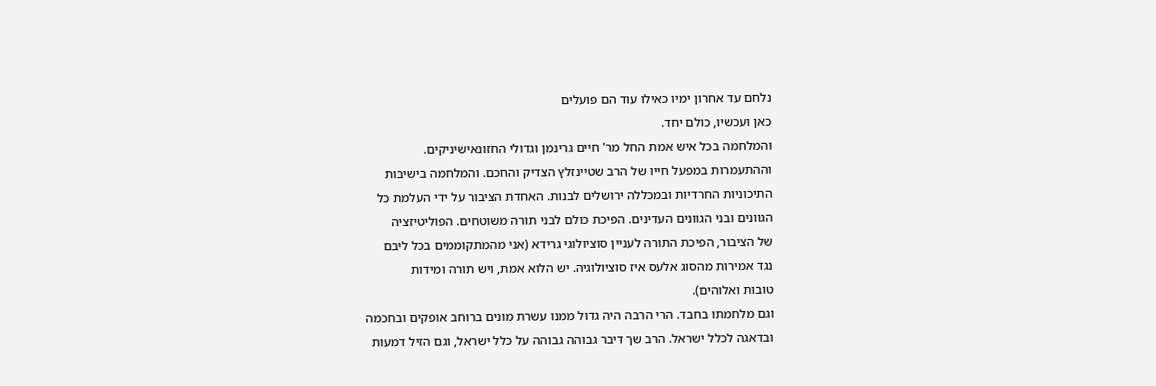נלחם עד אחרון ימיו כאילו עוד הם פועלים
כאן ועכשיו, כולם יחד.
והמלחמה בכל איש אמת החל מר' חיים גרינמן וגדולי החזונאישיניקים.
וההתעמרות במפעל חייו של הרב שטיינזלץ הצדיק והחכם. והמלחמה בישיבות
התיכוניות החרדיות ובמכללה ירושלים לבנות. האחדת הציבור על ידי העלמת כל
הגוונים ובני הגוונים העדינים. הפיכת כולם לבני תורה משוטחים. הפוליטיזציה
של הציבור, הפיכת התורה לעניין סוציולוגי גרידא (אני מהמתקוממים בכל ליבם
נגד אמירות מהסוג אלעס איז סוציולוגיה. יש הלוא אמת, ויש תורה ומידות
טובות ואלוהים).
וגם מלחמתו בחבד. הרי הרבה היה גדול ממנו עשרת מונים ברוחב אופקים ובחכמה
ובדאגה לכלל ישראל. הרב שך דיבר גבוהה גבוהה על כלל ישראל, וגם הזיל דמעות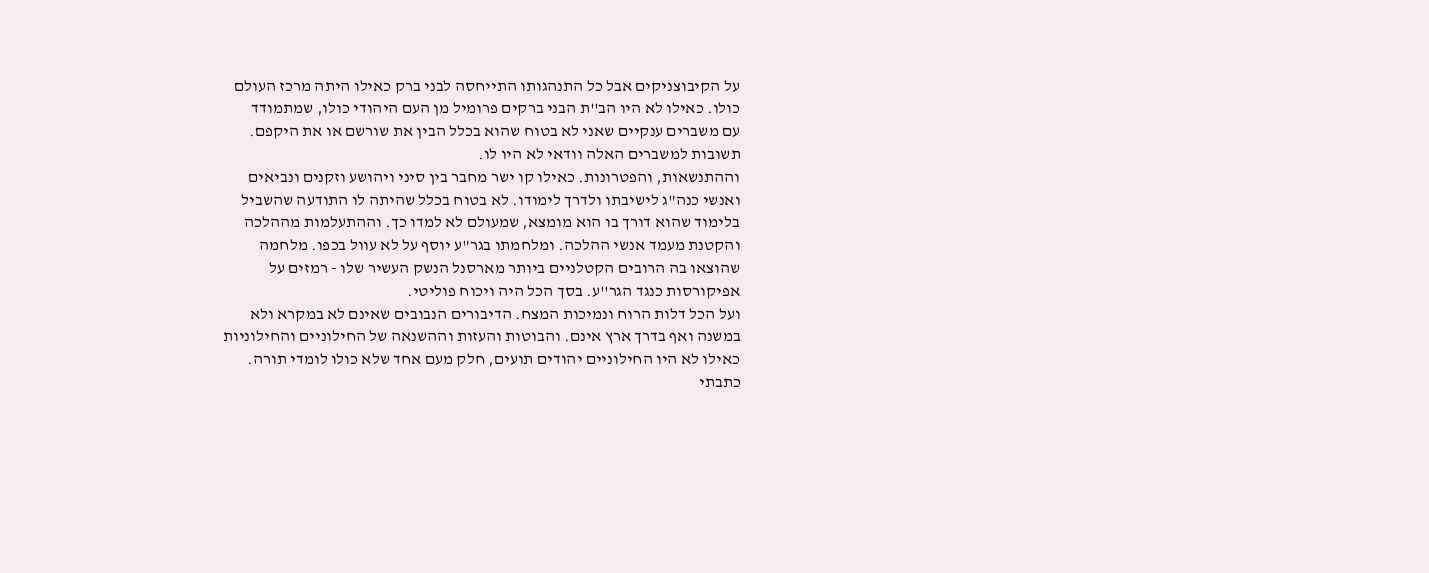על הקיבוצניקים אבל כל התנהגותו התייחסה לבני ברק כאילו היתה מרכז העולם
כולו. כאילו לא היו הב''ת הבני ברקים פרומיל מן העם היהודי כולו, שמתמודד
עם משברים ענקיים שאני לא בטוח שהוא בכלל הבין את שורשם או את היקפם.
תשובות למשברים האלה וודאי לא היו לו.
וההתנשאות, והפטרונות. כאילו קו ישר מחבר בין סיני ויהושע וזקנים ונביאים
ואנשי כנה"ג לישיבתו ולדרך לימודו. לא בטוח בכלל שהיתה לו התודעה שהשביל
בלימוד שהוא דורך בו הוא מומצא, שמעולם לא למדו כך. וההתעלמות מההלכה
והקטנת מעמד אנשי ההלכה. ומלחמתו בגר"ע יוסף על לא עוול בכפו. מלחמה
שהוצאו בה הרובים הקטלניים ביותר מארסנל הנשק העשיר שלו - רמזים על
אפיקורסות כנגד הגר''ע. בסך הכל היה ויכוח פוליטי.
ועל הכל דלות הרוח ונמיכות המצח. הדיבורים הנבובים שאינם לא במקרא ולא
במשנה ואף בדרך ארץ אינם. והבוטות והעזות וההשנאה של החילוניים והחילוניות
כאילו לא היו החילוניים יהודים תועים, חלק מעם אחד שלא כולו לומדי תורה.
כתבתי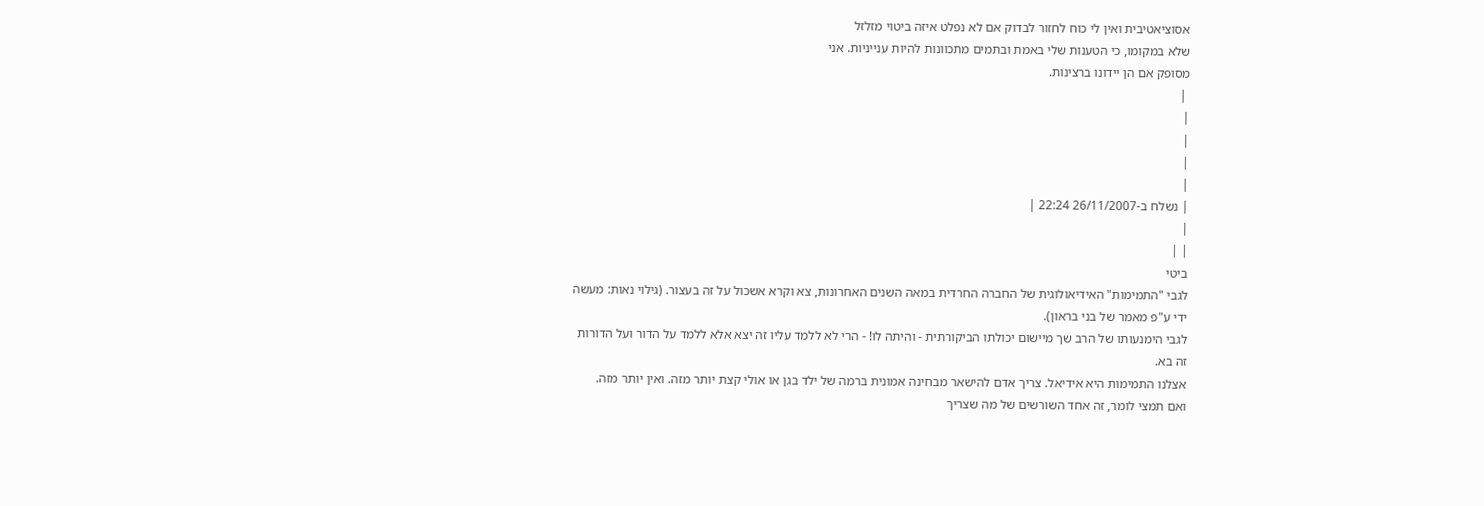אסוציאטיבית ואין לי כוח לחזור לבדוק אם לא נפלט איזה ביטוי מזלזל
שלא במקומו, כי הטענות שלי באמת ובתמים מתכוונות להיות ענייניות. אני
מסופק אם הן יידונו ברצינות.
 |
|
|
|
|
| נשלח ב-26/11/2007 22:24 |
|
| |
ביטי
לגבי "התמימות" האידיאולוגית של החברה החרדית במאה השנים האחרונות, צא וקרא אשכול על זה בעצור. (גילוי נאות: מעשה ידי ע"פ מאמר של בני בראון).
לגבי הימנעותו של הרב שך מיישום יכולתו הביקורתית - והיתה לו! - הרי לא ללמד עליו זה יצא אלא ללמד על הדור ועל הדורות זה בא.
אצלנו התמימות היא אידיאל. צריך אדם להישאר מבחינה אמונית ברמה של ילד בגן או אולי קצת יותר מזה. ואין יותר מזה.
ואם תמצי לומר, זה אחד השורשים של מה שצריך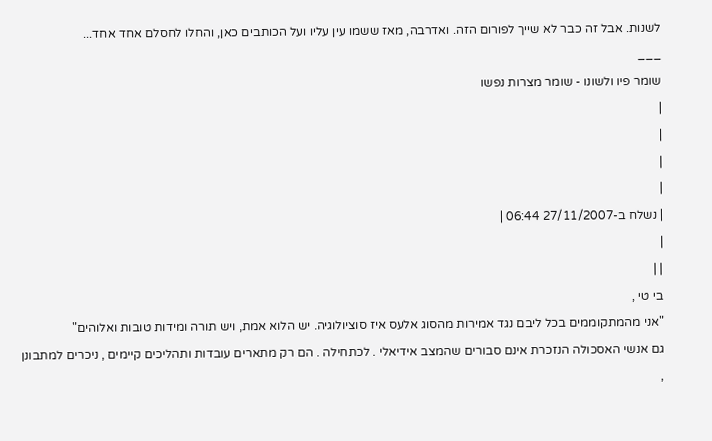לשנות. אבל זה כבר לא שייך לפורום הזה. ואדרבה, מאז ששמו עין עליו ועל הכותבים כאן, והחלו לחסלם אחד אחד...
___
שומר פיו ולשונו - שומר מצרות נפשו
|
|
|
|
| נשלח ב-27/11/2007 06:44 |
|
| |
בי טי ,
"אני מהמתקוממים בכל ליבם נגד אמירות מהסוג אלעס איז סוציולוגיה. יש הלוא אמת, ויש תורה ומידות טובות ואלוהים"
גם אנשי האסכולה הנזכרת אינם סבורים שהמצב אידיאלי . לכתחילה . הם רק מתארים עובדות ותהליכים קיימים , ניכרים למתבונן ,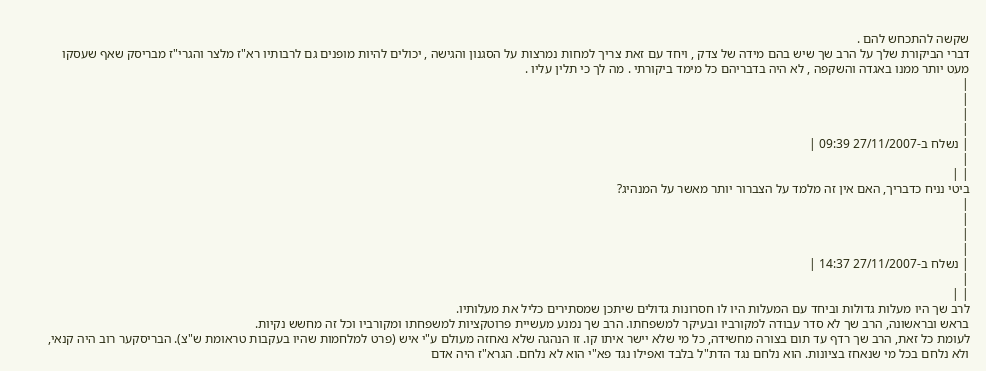שקשה להתכחש להם .
דברי הביקורת שלך על הרב שך שיש בהם מידה של צדק , ויחד עם זאת צריך למחות נמרצות על הסגנון והגישה , יכולים להיות מופנים גם לרבותיו רא"ז מלצר והגרי"ז מבריסק שאף שעסקו מעט יותר ממנו באגדה והשקפה , לא היה בדבריהם כל מימד ביקורתי . מה לך כי תלין עליו .
|
|
|
|
| נשלח ב-27/11/2007 09:39 |
|
| |
ביטי נניח כדבריך, האם אין זה מלמד על הצברור יותר מאשר על המנהיג?
|
|
|
|
| נשלח ב-27/11/2007 14:37 |
|
| |
לרב שך היו מעלות גדולות וביחד עם המעלות היו לו חסרונות גדולים שיתכן שמסתירים כליל את מעלותיו.
בראש ובראשונה, הרב שך לא סדר עבודה למקורביו ובעיקר למשפחתו. הרב שך נמנע מעשיית פרוטקציות למשפחתו ומקורביו וכל זה מחשש נקיות.
לעומת כל זאת, הרב שך רדף עד תום בצורה מחשידה, כל מי שלא יישר איתו קו. זו הנהגה שלא נאחזה מעולם ע"י איש (פרט למלחמות שהיו בעקבות טראומת ש"צ). הבריסקער רוב היה קנאי, ולא נלחם בכל מי שנאחז בציונות. הוא נלחם נגד הדת"ל בלבד ואפילו נגד פא"י הוא לא נלחם. הגרא"ז היה אדם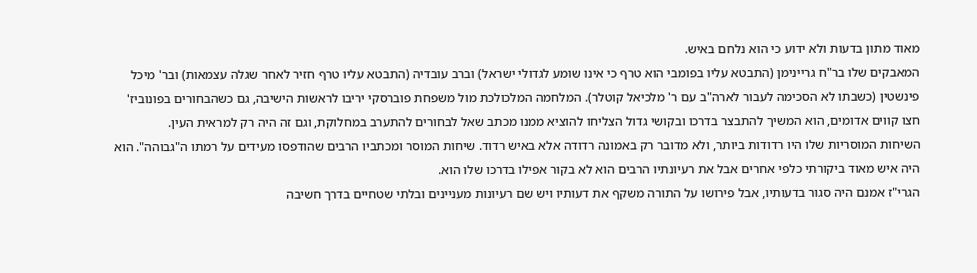מאוד מתון בדעות ולא ידוע כי הוא נלחם באיש.
המאבקים שלו בר"ח גריינימן (התבטא עליו בפומבי הוא טרף כי אינו שומע לגדולי ישראל) וברב עובדיה (התבטא עליו טרף חזיר לאחר שגלה עצמאות) ובר' מיכל פינשטין (כשבתו לא הסכימה לעבור לארה"ב עם ר' מלכיאל קוטלר). המלחמה המלכולכת מול משפחת פוברסקי יריבו לראשות הישיבה, גם כשהבחורים בפונוביז' חצו קווים אדומים, הוא המשיך להתבצר בדרכו ובקושי גדול הצליחו להוציא ממנו מכתב שאל לבחורים להתערב במחלוקת, וגם זה היה רק למראית העין.
השיחות המוסריות שלו היו רדודות ביותר, ולא מדובר רק באמונה רדודה אלא באיש רדוד. שיחות המוסר ומכתביו הרבים שהודפסו מעידים על רמתו ה"גבוהה". הוא היה איש מאוד ביקורתי כלפי אחרים אבל את רעיונתיו הרבים הוא לא בקור אפילו בדרכו שלו הוא.
הגרי"ז אמנם היה סגור בדעותיו, אבל פירושו על התורה משקף את דעותיו ויש שם רעיונות מעניינים ובלתי שטחיים בדרך חשיבה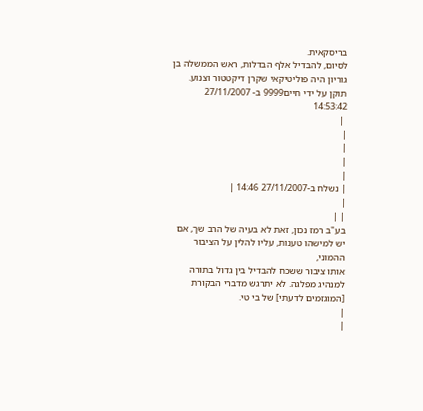בריסקאית.
לסיום, להבדיל אלף הבדלות, ראש הממשלה בן גוריון היה פוליטיקאי שקרן דיקטטור וצנוע.
תוקן על ידי חיים9999 ב- 27/11/2007 14:53:42
 |
|
|
|
|
| נשלח ב-27/11/2007 14:46 |
|
| |
בע"ב רמז נכון, זאת לא בעיה של הרב שך, אם יש למישהו טענות, עליו להלין על הציבור ההמוני,
אותו ציבור ששכח להבדיל בין גדול בתורה למנהיג מפלגה. לא יתרגש מדברי הבקורת [המוגזמים לדעתי] של בי טי.
|
|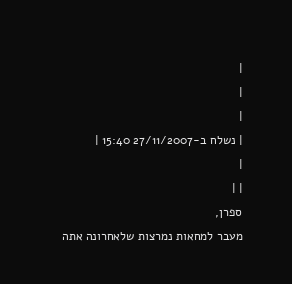|
|
|
| נשלח ב-27/11/2007 15:40 |
|
| |
ספרן,
מעבר למחאות נמרצות שלאחרונה אתה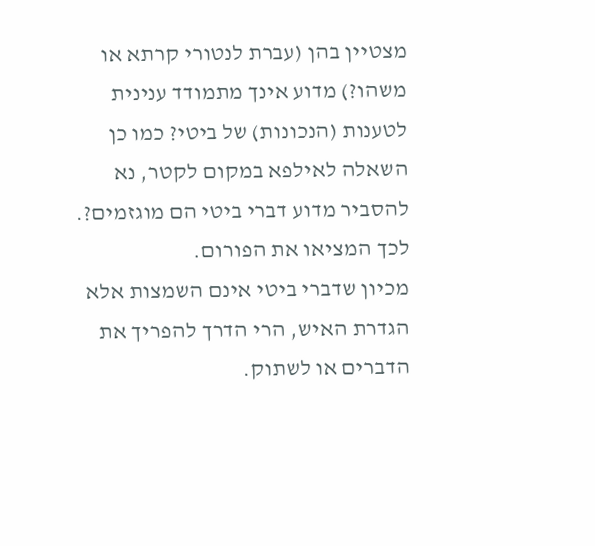מצטיין בהן (עברת לנטורי קרתא או משהו?) מדוע אינך מתמודד ענינית לטענות (הנכונות) של ביטי? כמו כן השאלה לאילפא במקום לקטר, נא להסביר מדוע דברי ביטי הם מוגזמים?. לכך המציאו את הפורום.
מכיון שדברי ביטי אינם השמצות אלא הגדרת האיש, הרי הדרך להפריך את הדברים או לשתוק.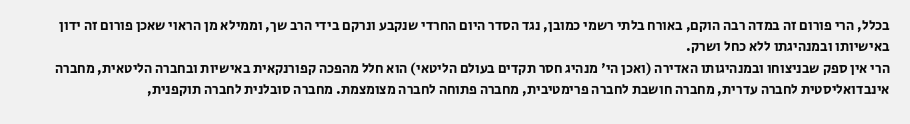בכלל, הרי פורום זה במדה רבה הוקם, באורח בלתי רשמי כמובן, נגד הסדר היום החרדי שנקבע ונרקם בידי הרב שך, וממילא מן הראוי שאכן פורום זה ידון באישיותו ובמנהיגתו ללא כחל ושרק.
הרי אין ספק שבניצוחו ובמנהיגותו האדירה (ואכן הי' מנהיג חסר תקדים בעולם הליטאי) הוא חלל מהפכה קפורנקאית באישיות ובחברה הליטאית, מחברה אינבדואליסטית לחברה עדרית, מחברה חושבת לחברה פרימטיבית, מחברה פתוחה לחברה מצומצמת. מחברה סובלנית לחברה תוקפנית,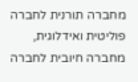מחברה תורנית לחברה פוליטית ואידלוגית, מחברה חיובית לחברה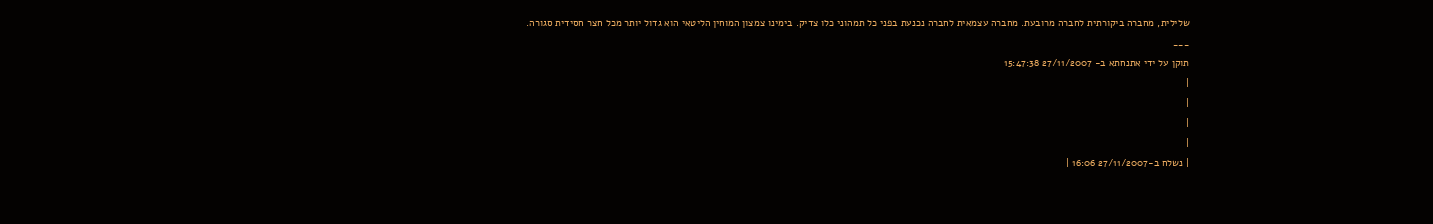שלילית, מחברה ביקורתית לחברה מרובעת. מחברה עצמאית לחברה נכנעת בפני כל תמהוני כלו צדיק. בימינו צמצון המוחין הליטאי הוא גדול יותר מכל חצר חסידית סגורה.
___
תוקן על ידי אתנחתא ב- 27/11/2007 15:47:38
|
|
|
|
| נשלח ב-27/11/2007 16:06 |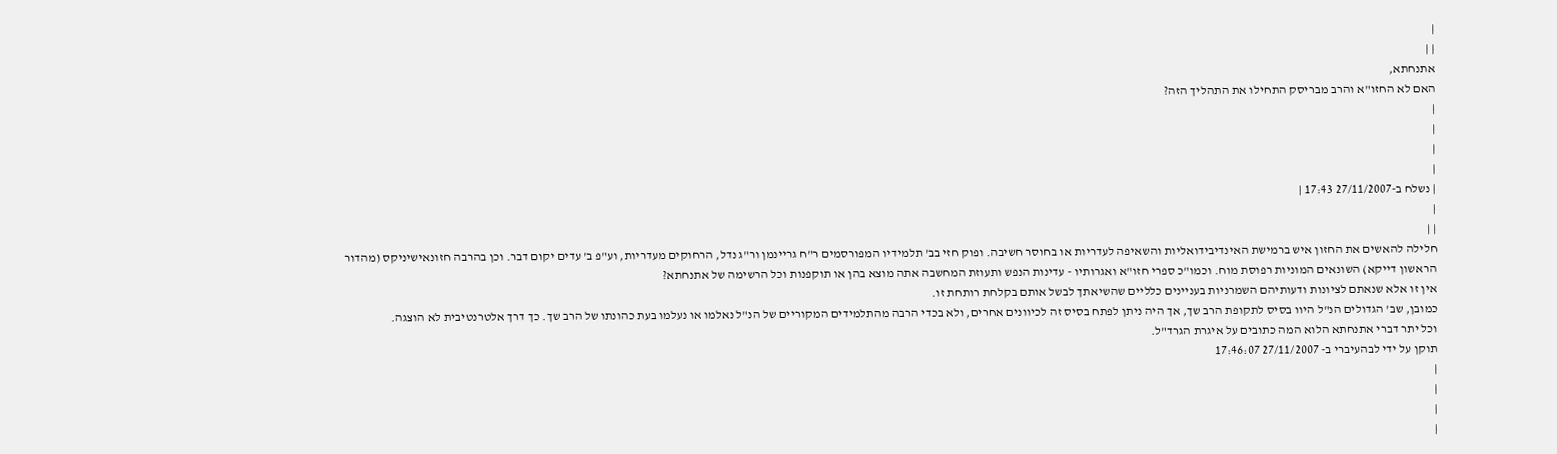|
| |
אתנחתא,
האם לא החזו"א והרב מבריסק התחילו את התהליך הזה?
|
|
|
|
| נשלח ב-27/11/2007 17:43 |
|
| |
חלילה להאשים את החזון איש ברמישת האינדיבידואליות והשאיפה לעדריות או בחוסר חשיבה. ופוק חזי בב' תלמידיו המפורסמים ר"ח גריינמן ור"ג נדל, הרחוקים מעדריות, וע"פ ב' עדים יקום דבר. וכן בהרבה חזונאישיניקס (מהדור הראשון דייקא) השונאים המוניות רפוסת מוח. וכמו"כ ספרי חזו"א ואגרותיו - עדינות הנפש ותעוזת המחשבה אתה מוצא בהן או תוקפנות וכל הרשימה של אתנחתא?
אין זו אלא שנאתם לציונות ודעותיהם השמרניות בעניינים כלליים שהשיאתך לבשל אותם בקלחת רותחת זו.
כמובן, שב' הגדולים הנ"ל היוו בסיס לתקופת הרב שך, אך היה ניתן לפתח בסיס זה לכיוונים אחרים, ולא בכדי הרבה מהתלמידים המקוריים של הנ"ל נאלמו או נעלמו בעת כהונתו של הרב שך. כך דרך אלטרנטיבית לא הוצגה.
וכל יתר דברי אתנחתא הלוא המה כתובים על איגרת הגרד"ל.
תוקן על ידי לבהעיברי ב- 27/11/2007 17:46:07
|
|
|
|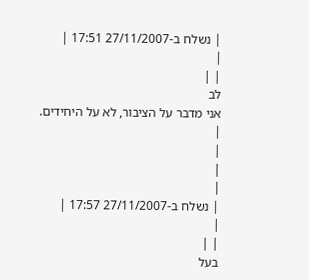| נשלח ב-27/11/2007 17:51 |
|
| |
לב
אני מדבר על הציבור, לא על היחידים.
|
|
|
|
| נשלח ב-27/11/2007 17:57 |
|
| |
בעל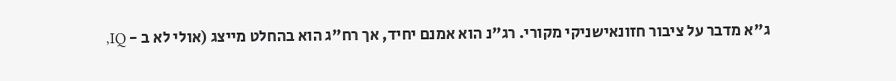ג"א מדבר על ציבור חזונאישניקי מקורי. רג"נ הוא אמנם יחיד, אך רח"ג הוא בהחלט מייצג (אולי לא ב - IQ,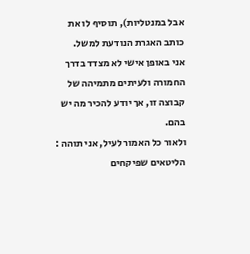אבל במנטליות), תוסיף לו את כותב האגרת הנודעת למשל.
אני באופן אישי לא מצדד בדרך החמורה ולעיתים מתמיהה של קבוצה זו, אך יודע להכיר מה יש בהם.
ולאור כל האמור לעיל, אני תוהה :
הליטאים שפיקחים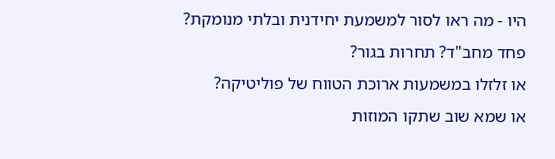היו - מה ראו לסור למשמעת יחידנית ובלתי מנומקת?
פחד מחב"ד? תחרות בגור?
או זלזלו במשמעות ארוכת הטווח של פוליטיקה?
או שמא שוב שתקו המוזות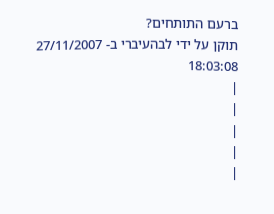ברעם התותחים?
תוקן על ידי לבהעיברי ב- 27/11/2007 18:03:08
|
|
|
|
|